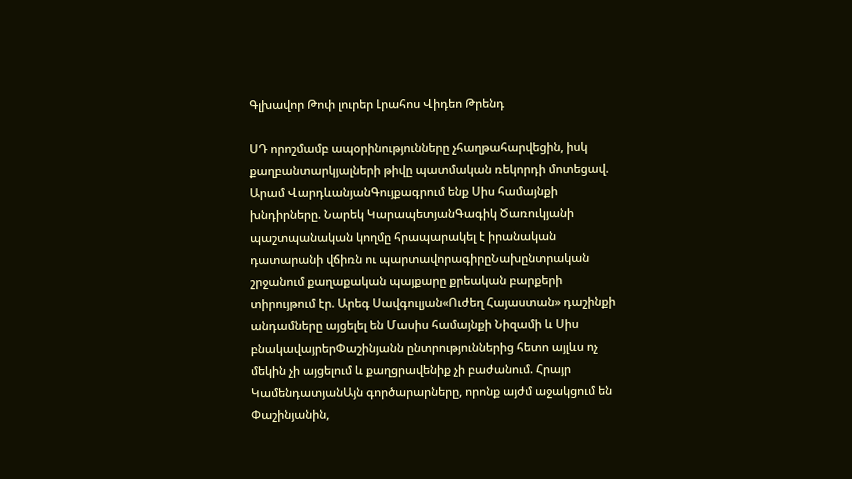Գլխավոր Թոփ լուրեր Լրահոս Վիդեո Թրենդ

ՍԴ որոշմամբ ապօրինությունները չհաղթահարվեցին, իսկ քաղբանտարկյալների թիվը պատմական ռեկորդի մոտեցավ. Արամ ՎարդևանյանԳույքագրում ենք Սիս համայնքի խնդիրները. Նարեկ ԿարապետյանԳագիկ Ծառուկյանի պաշտպանական կողմը հրապարակել է իրանական դատարանի վճիռն ու պարտավորագիրըՆախընտրական շրջանում քաղաքական պայքարը քրեական բարքերի տիրույթում էր. Արեգ Սավգուլյան«Ուժեղ Հայաստան» դաշինքի անդամները այցելել են Մասիս համայնքի Նիզամի և Սիս բնակավայրերՓաշինյանն ընտրություններից հետո այլևս ոչ մեկին չի այցելում և քաղցրավենիք չի բաժանում. Հրայր ԿամենդատյանԱյն գործարարները, որոնք այժմ աջակցում են Փաշինյանին,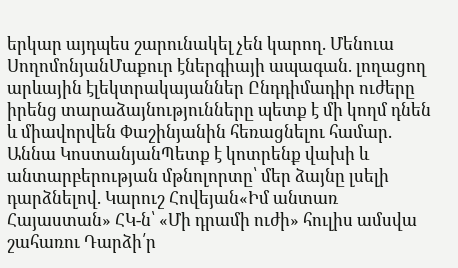երկար այդպես շարունակել չեն կարող. Մենուա ՍողոմոնյանՄաքուր էներգիայի ապագան. լողացող արևային էլեկտրակայաններ Ընդդիմադիր ուժերը իրենց տարաձայնությունները պետք է մի կողմ դնեն և միավորվեն Փաշինյանին հեռացնելու համար. Աննա ԿոստանյանՊետք է կոտրենք վախի և անտարբերության մթնոլորտը՝ մեր ձայնը լսելի դարձնելով. Կարուշ Հովեյան«Իմ անտառ Հայաստան» ՀԿ-ն՝ «Մի դրամի ուժի» հուլիս ամսվա շահառու Դարձի՛ր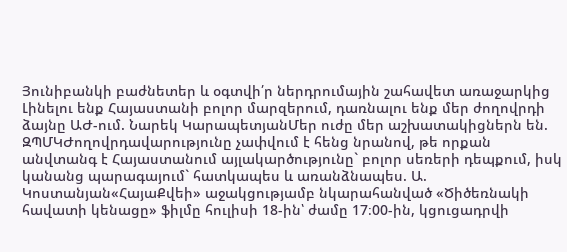Յունիբանկի բաժնետեր և օգտվի՛ր ներդրումային շահավետ առաջարկից Լինելու ենք Հայաստանի բոլոր մարզերում, դառնալու ենք մեր ժողովրդի ձայնը ԱԺ-ում. Նարեկ ԿարապետյանՄեր ուժը մեր աշխատակիցներն են. ԶՊՄԿԺողովրդավարությունը չափվում է հենց նրանով, թե որքան անվտանգ է Հայաստանում այլակարծությունը` բոլոր սեռերի դեպքում, իսկ կանանց պարագայում` հատկապես և առանձնապես. Ա. Կոստանյան«ՀայաՔվեի» աջակցությամբ նկարահանված «Ծիծեռնակի հավատի կենացը» ֆիլմը հուլիսի 18-ին՝ ժամը 17։00-ին, կցուցադրվի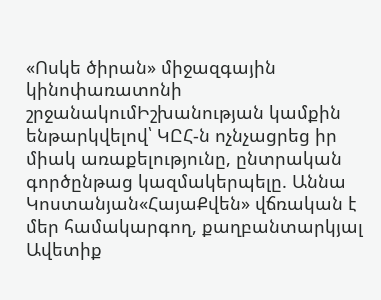«Ոսկե ծիրան» միջազգային կինոփառատոնի շրջանակումԻշխանության կամքին ենթարկվելով՝ ԿԸՀ-ն ոչնչացրեց իր միակ առաքելությունը, ընտրական գործընթաց կազմակերպելը. Աննա Կոստանյան«ՀայաՔվեն» վճռական է մեր համակարգող, քաղբանտարկյալ Ավետիք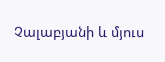Չալաբյանի և մյուս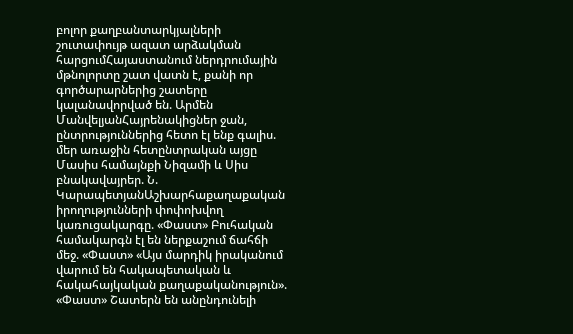բոլոր քաղբանտարկյալների շուտափույթ ազատ արձակման հարցումՀայաստանում ներդրումային մթնոլորտը շատ վատն է, քանի որ գործարարներից շատերը կալանավորված են. Արմեն ՄանվելյանՀայրենակիցներ ջան, ընտրություններից հետո էլ ենք գալիս. մեր առաջին հետընտրական այցը Մասիս համայնքի Նիզամի և Սիս բնակավայրեր. Ն. ԿարապետյանԱշխարհաքաղաքական իրողությունների փոփոխվող կառուցակարգը. «Փաստ» Բուհական համակարգն էլ են ներքաշում ճահճի մեջ. «Փաստ» «Այս մարդիկ իրականում վարում են հակապետական և հակահայկական քաղաքականություն». «Փաստ» Շատերն են անընդունելի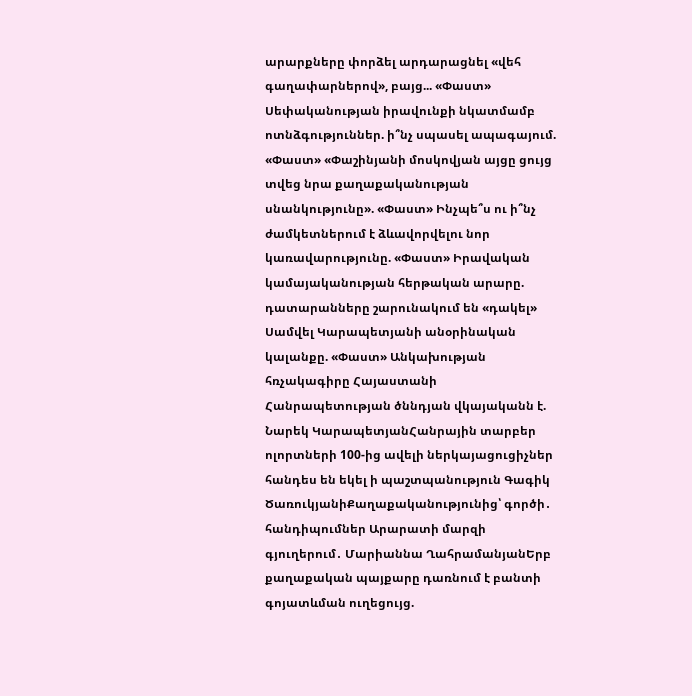արարքները փորձել արդարացնել «վեհ գաղափարներով», բայց... «Փաստ» Սեփականության իրավունքի նկատմամբ ոտնձգություններ. ի՞նչ սպասել ապագայում. «Փաստ» «Փաշինյանի մոսկովյան այցը ցույց տվեց նրա քաղաքականության սնանկությունը». «Փաստ» Ինչպե՞ս ու ի՞նչ ժամկետներում է ձևավորվելու նոր կառավարությունը. «Փաստ» Իրավական կամայականության հերթական արարը. դատարանները շարունակում են «դակել» Սամվել Կարապետյանի անօրինական կալանքը. «Փաստ» Անկախության հռչակագիրը Հայաստանի Հանրապետության ծննդյան վկայականն է. Նարեկ ԿարապետյանՀանրային տարբեր ոլորտների 100-ից ավելի ներկայացուցիչներ հանդես են եկել ի պաշտպանություն Գագիկ ԾառուկյանիՔաղաքականությունից՝ գործի․ հանդիպումներ Արարատի մարզի գյուղերում․ Մարիաննա ՂահրամանյանԵրբ քաղաքական պայքարը դառնում է բանտի գոյատևման ուղեցույց.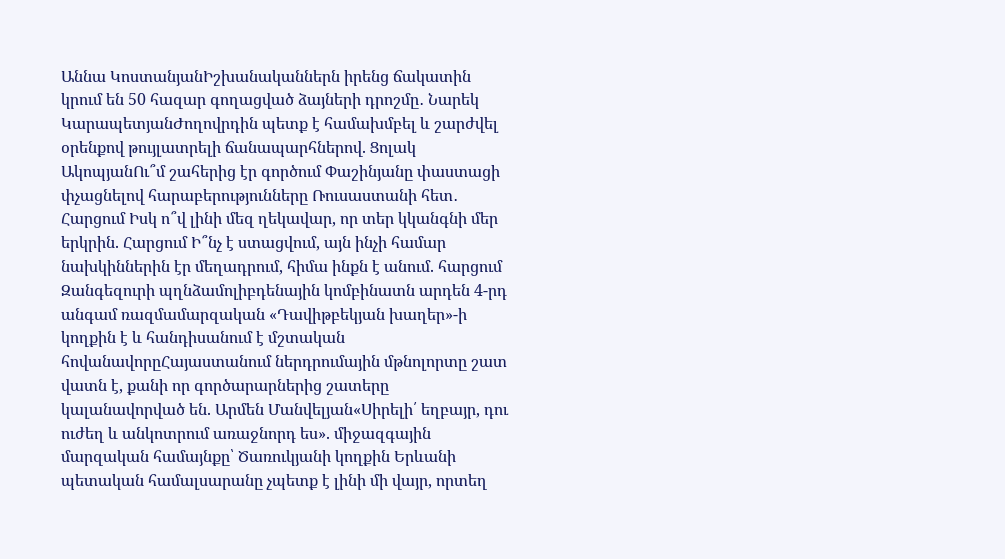Աննա ԿոստանյանԻշխանականներն իրենց ճակատին կրում են 50 հազար գողացված ձայների դրոշմը․ Նարեկ ԿարապետյանԺողովրդին պետք է համախմբել և շարժվել օրենքով թույլատրելի ճանապարհներով. Ցոլակ ԱկոպյանՈւ՞մ շահերից էր գործում Փաշինյանը փաստացի փչացնելով հարաբերությունները Ռուսաստանի հետ․ Հարցում Իսկ ո՞վ լինի մեզ ղեկավար, որ տեր կկանգնի մեր երկրին. Հարցում Ի՞նչ է ստացվում, այն ինչի համար նախկիններին էր մեղադրում, հիմա ինքն է անում. հարցում Զանգեզուրի պղնձամոլիբդենային կոմբինատն արդեն 4-րդ անգամ ռազմամարզական «Դավիթբեկյան խաղեր»-ի կողքին է և հանդիսանում է մշտական հովանավորըՀայաստանում ներդրումային մթնոլորտը շատ վատն է, քանի որ գործարարներից շատերը կալանավորված են. Արմեն Մանվելյան«Սիրելի՛ եղբայր, դու ուժեղ և անկոտրում առաջնորդ ես». միջազգային մարզական համայնքը՝ Ծառուկյանի կողքին Երևանի պետական համալսարանը չպետք է լինի մի վայր, որտեղ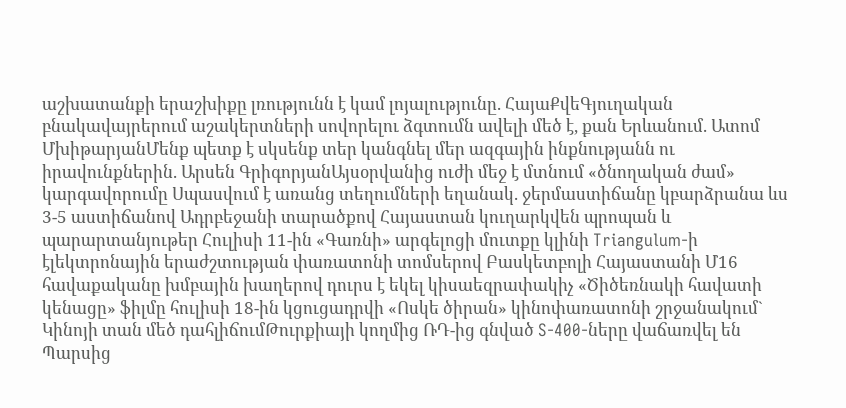աշխատանքի երաշխիքը լռությունն է կամ լոյալությունը. ՀայաՔվեԳյուղական բնակավայրերում աշակերտների սովորելու ձգտումն ավելի մեծ է, քան Երևանում. Ատոմ ՄխիթարյանՄենք պետք է սկսենք տեր կանգնել մեր ազգային ինքնությանն ու իրավունքներին. Արսեն ԳրիգորյանԱյսօրվանից ուժի մեջ է մտնում «ծնողական ժամ» կարգավորումը Սպասվում է առանց տեղումների եղանակ. ջերմաստիճանը կբարձրանա ևս 3-5 աստիճանով Ադրբեջանի տարածքով Հայաստան կուղարկվեն պրոպան և պարարտանյութեր Հուլիսի 11-ին «Գառնի» արգելոցի մուտքը կլինի Triangulum-ի էլեկտրոնային երաժշտության փառատոնի տոմսերով Բասկետբոլի Հայաստանի Մ16 հավաքականը խմբային խաղերով դուրս է եկել կիսաեզրափակիչ «Ծիծեռնակի հավատի կենացը» ֆիլմը հուլիսի 18-ին կցուցադրվի «Ոսկե ծիրան» կինոփառատոնի շրջանակում` Կինոյի տան մեծ դահլիճումԹուրքիայի կողմից ՌԴ-ից գնված S-400-ները վաճառվել են Պարսից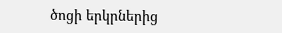ծոցի երկրներից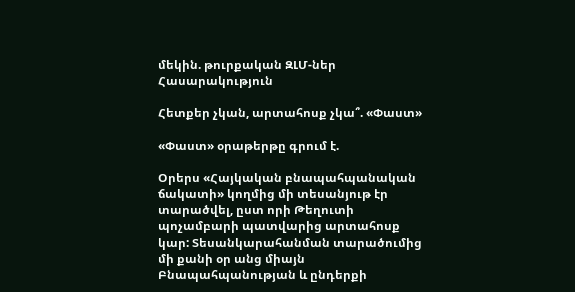մեկին. թուրքական ԶԼՄ-ներ
Հասարակություն

Հետքեր չկան, արտահոսք չկա՞. «Փաստ»

«Փաստ» օրաթերթը գրում է.

Օրերս «Հայկական բնապահպանական ճակատի» կողմից մի տեսանյութ էր տարածվել, ըստ որի Թեղուտի պոչամբարի պատվարից արտահոսք կար: Տեսանկարահանման տարածումից մի քանի օր անց միայն Բնապահպանության և ընդերքի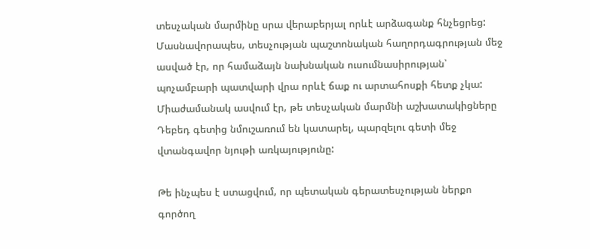տեսչական մարմինը սրա վերաբերյալ որևէ արձագանք հնչեցրեց: Մասնավորապես, տեսչության պաշտոնական հաղորդագրության մեջ ասված էր, որ համաձայն նախնական ուսումնասիրության՝ պոչամբարի պատվարի վրա որևէ ճաք ու արտահոսքի հետք չկա: Միաժամանակ ասվում էր, թե տեսչական մարմնի աշխատակիցները Դեբեդ գետից նմուշառում են կատարել, պարզելու գետի մեջ վտանգավոր նյութի առկայությունը:

Թե ինչպես է ստացվում, որ պետական գերատեսչության ներքո գործող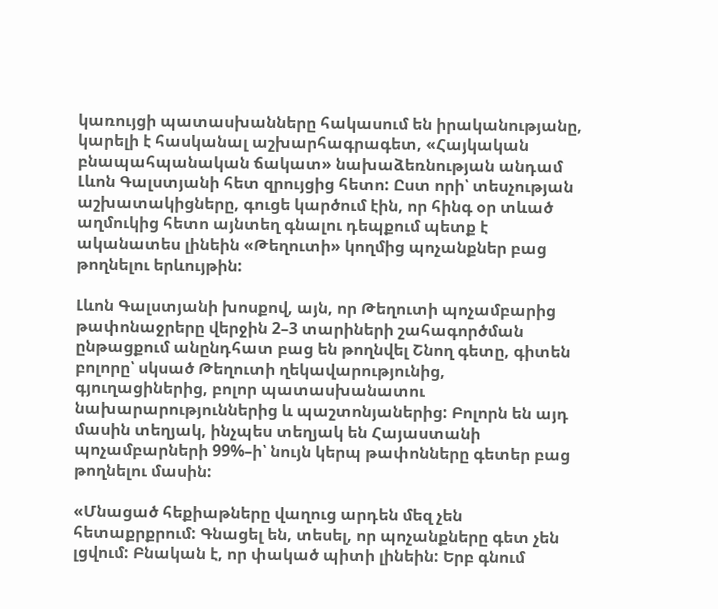կառույցի պատասխանները հակասում են իրականությանը, կարելի է հասկանալ աշխարհագրագետ, «Հայկական բնապահպանական ճակատ» նախաձեռնության անդամ Լևոն Գալստյանի հետ զրույցից հետո: Ըստ որի՝ տեսչության աշխատակիցները, գուցե կարծում էին, որ հինգ օր տևած աղմուկից հետո այնտեղ գնալու դեպքում պետք է ականատես լինեին «Թեղուտի» կողմից պոչանքներ բաց թողնելու երևույթին:

Լևոն Գալստյանի խոսքով, այն, որ Թեղուտի պոչամբարից թափոնաջրերը վերջին 2–3 տարիների շահագործման ընթացքում անընդհատ բաց են թողնվել Շնող գետը, գիտեն բոլորը՝ սկսած Թեղուտի ղեկավարությունից, գյուղացիներից, բոլոր պատասխանատու նախարարություններից և պաշտոնյաներից: Բոլորն են այդ մասին տեղյակ, ինչպես տեղյակ են Հայաստանի պոչամբարների 99%–ի՝ նույն կերպ թափոնները գետեր բաց թողնելու մասին:

«Մնացած հեքիաթները վաղուց արդեն մեզ չեն հետաքրքրում: Գնացել են, տեսել, որ պոչանքները գետ չեն լցվում: Բնական է, որ փակած պիտի լինեին: Երբ գնում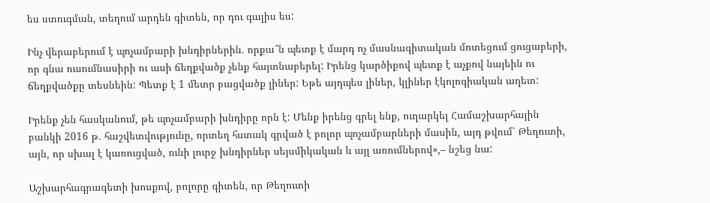ես ստուգման, տեղում արդեն գիտեն, որ դու գալիս ես:

Ինչ վերաբերում է պոչամբարի խնդիրներին. որքա՞ն պետք է մարդ ոչ մասնագիտական մոտեցում ցուցաբերի, որ գնա ուսումնասիրի ու ասի ճեղքվածք չենք հայտնաբերել: Իրենց կարծիքով պետք է աչքով նայեին ու ճեղքվածքը տեսնեին: Պետք է 1 մետր բացվածք լիներ: Եթե այդպես լիներ, կլիներ էկոլոգիական աղետ:

Իրենք չեն հասկանում, թե պոչամբարի խնդիրը որն է: Մենք իրենց գրել ենք, ուղարկել Համաշխարհային բանկի 2016 թ. հաշվետվությունը, որտեղ հստակ գրված է բոլոր պոչամբարների մասին, այդ թվում՝ Թեղուտի, այն, որ սխալ է կառուցված, ունի լուրջ խնդիրներ սեյսմիկական և այլ առումներով»,– նշեց նա:

Աշխարհագրագետի խոսքով, բոլորը գիտեն, որ Թեղուտի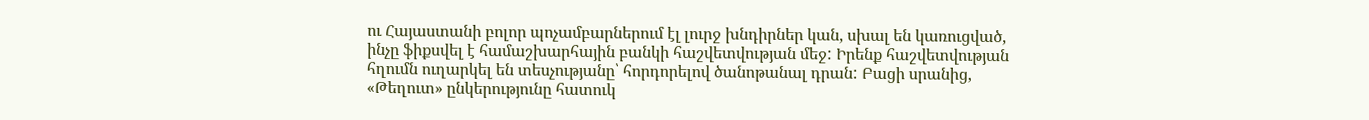ու Հայաստանի բոլոր պոչամբարներում էլ լուրջ խնդիրներ կան, սխալ են կառուցված, ինչը ֆիքսվել է համաշխարհային բանկի հաշվետվության մեջ: Իրենք հաշվետվության հղումն ուղարկել են տեսչությանը՝ հորդորելով ծանոթանալ դրան: Բացի սրանից, «Թեղուտ» ընկերությունը հատուկ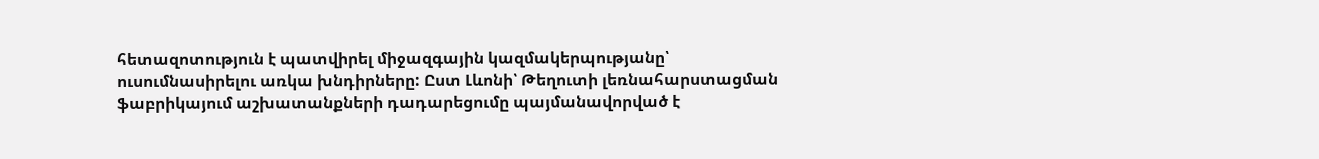հետազոտություն է պատվիրել միջազգային կազմակերպությանը՝ ուսումնասիրելու առկա խնդիրները: Ըստ Լևոնի՝ Թեղուտի լեռնահարստացման ֆաբրիկայում աշխատանքների դադարեցումը պայմանավորված է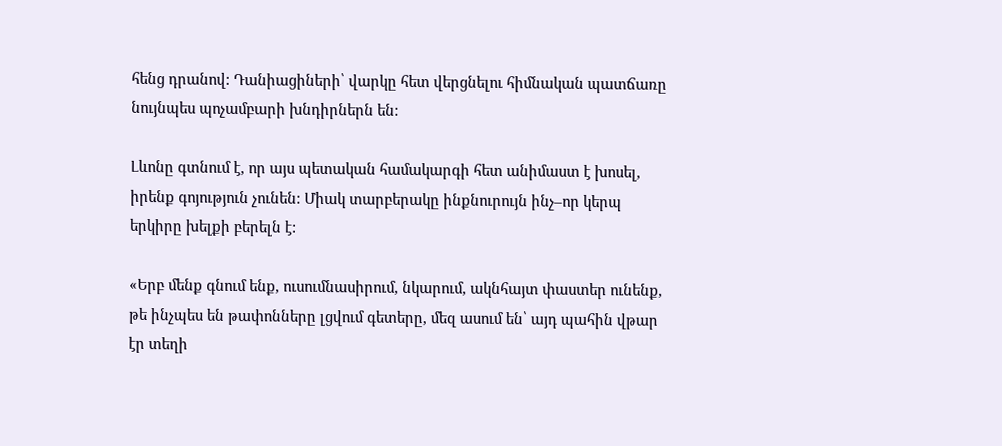հենց դրանով: Դանիացիների՝ վարկը հետ վերցնելու հիմնական պատճառը նույնպես պոչամբարի խնդիրներն են:

Լևոնը գտնում է, որ այս պետական համակարգի հետ անիմաստ է խոսել, իրենք գոյություն չունեն: Միակ տարբերակը ինքնուրույն ինչ–որ կերպ երկիրը խելքի բերելն է:

«Երբ մենք գնում ենք, ուսումնասիրում, նկարում, ակնհայտ փաստեր ունենք, թե ինչպես են թափոնները լցվում գետերը, մեզ ասում են՝ այդ պահին վթար էր տեղի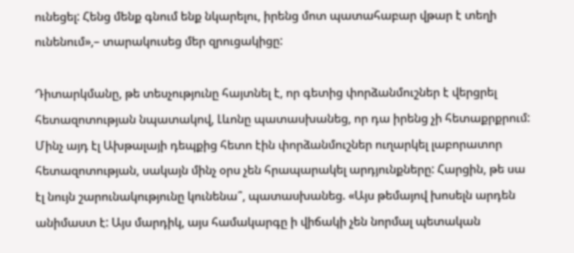ունեցել: Հենց մենք գնում ենք նկարելու, իրենց մոտ պատահաբար վթար է տեղի ունենում»,– տարակուսեց մեր զրուցակիցը:

Դիտարկմանը, թե տեսչությունը հայտնել է, որ գետից փորձանմուշներ է վերցրել հետազոտության նպատակով, Լևոնը պատասխանեց, որ դա իրենց չի հետաքրքրում: Մինչ այդ էլ Ախթալայի դեպքից հետո էին փորձանմուշներ ուղարկել լաբորատոր հետազոտության, սակայն մինչ օրս չեն հրապարակել արդյունքները: Հարցին, թե սա էլ նույն շարունակությունը կունենա՞, պատասխանեց. «Այս թեմայով խոսելն արդեն անիմաստ է: Այս մարդիկ, այս համակարգը ի վիճակի չեն նորմալ պետական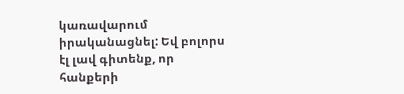կառավարում իրականացնել: Եվ բոլորս էլ լավ գիտենք, որ հանքերի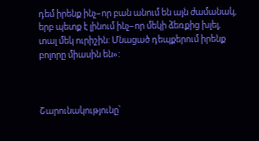դեմ իրենք ինչ–որ բան անում են այն ժամանակ, երբ պետք է լինում ինչ–որ մեկի ձեռքից խլել, տալ մեկ ուրիշին: Մնացած դեպքերում իրենք բոլորը միասին են»:



Շարունակությունը՝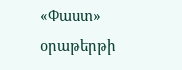«Փաստ» օրաթերթի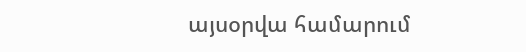այսօրվա համարում